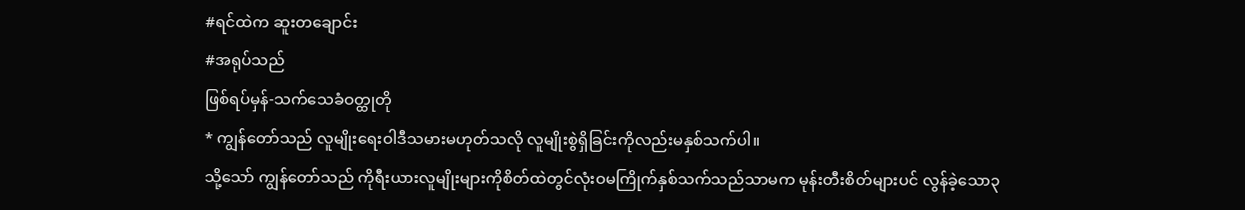#ရင်ထဲက ဆူးတချောင်း
#အရုပ်သည်
ဖြစ်ရပ်မှန်-သက်သေခံဝတ္ထုတို
* ကျွန်တော်သည် လူမျိုးရေးဝါဒီသမားမဟုတ်သလို လူမျိုးစွဲရှိခြင်းကိုလည်းမနှစ်သက်ပါ။
သို့သော် ကျွန်တော်သည် ကိုရီးယားလူမျိုးများကိုစိတ်ထဲတွင်လုံးဝမကြိုက်နှစ်သက်သည်သာမက မုန်းတီးစိတ်များပင် လွန်ခဲ့သော၃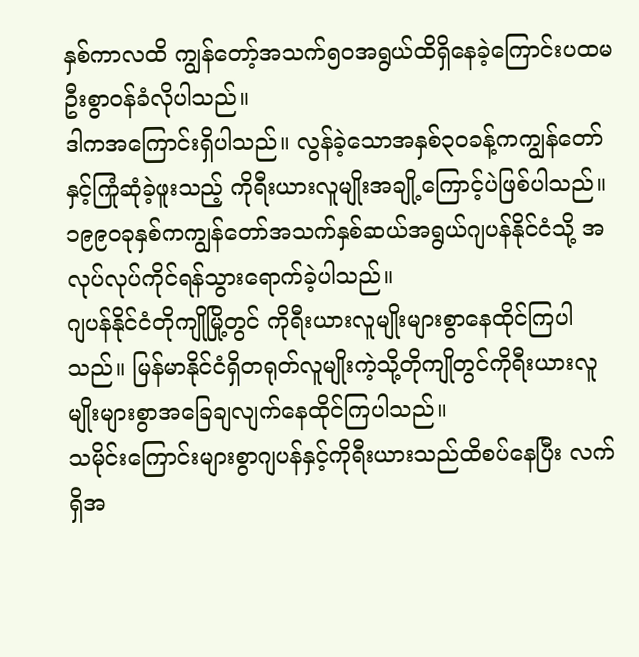နှစ်ကာလထိ ကျွန်တော့်အသက်၅၀အရွယ်ထိရှိနေခဲ့ကြောင်းပထမဦးစွာဝန်ခံလိုပါသည်။
ဒါကအကြောင်းရှိပါသည်။ လွန်ခဲ့သောအနှစ်၃၀ခန့်ကကျွန်တော်နှင့်ကြုံဆုံခဲ့ဖူးသည့် ကိုရီးယားလူမျိုးအချို့ကြောင့်ပဲဖြစ်ပါသည်။
၁၉၉၀ခုနှစ်ကကျွန်တော်အသက်နှစ်ဆယ်အရွယ်ဂျပန်နိုင်ငံသို့ အလုပ်လုပ်ကိုင်ရန်သွားရောက်ခဲ့ပါသည်။
ဂျပန်နိုင်ငံတိုကျိုမြို့တွင် ကိုရီးယားလူမျိုးများစွာနေထိုင်ကြပါသည်။ မြန်မာနိုင်ငံရှိတရုတ်လူမျိုးကဲ့သို့တိုကျိုတွင်ကိုရီးယားလူမျိုးများစွာအခြေချလျက်နေထိုင်ကြပါသည်။
သမိုင်းကြောင်းများစွာဂျပန်နှင့်ကိုရီးယားသည်ထိစပ်နေပြီး လက်ရှိအ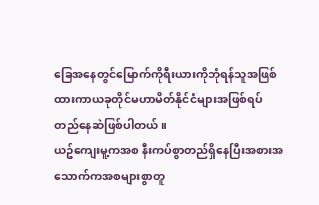ခြေအနေတွင်မြောက်ကိုရီးယားကိုဘုံရန်သူအဖြစ်ထားကာယခုတိုင်မဟာမိတ်နိုင်ငံများအဖြစ်ရပ်တည်နေဆဲဖြစ်ပါတယ်။
ယဥ်ကျေးမူ့ကအစ နီးကပ်စွာတည်ရှိနေပြီးအစားအသောက်ကအစများစွာတူ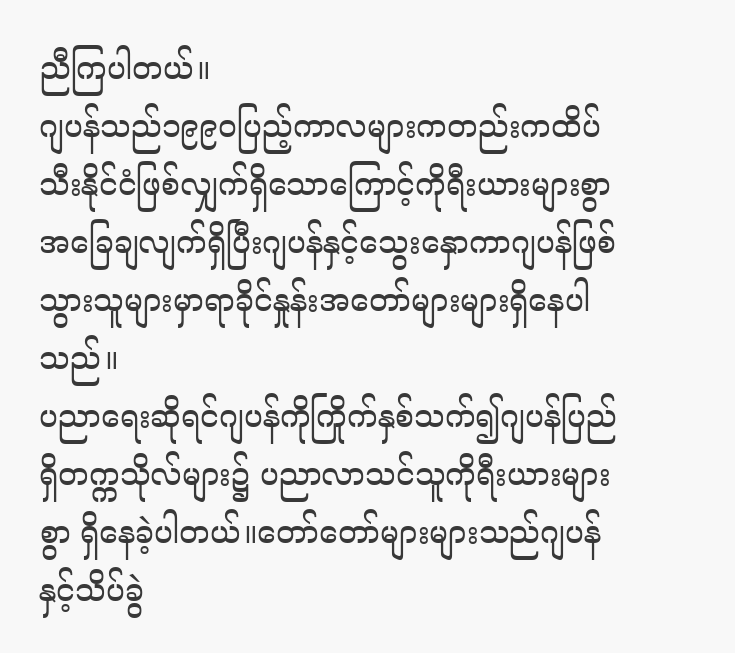ညီကြပါတယ်။
ဂျပန်သည်၁၉၉၀ပြည့်ကာလများကတည်းကထိပ်သီးနိုင်ငံဖြစ်လျှက်ရှိသောကြောင့်ကိုရီးယားများစွာအခြေချလျက်ရှိပြီးဂျပန်နှင့်သွေးနှောကာဂျပန်ဖြစ်သွားသူများမှာရာခိုင်နှုန်းအတော်များများရှိနေပါသည်။
ပညာရေးဆိုရင်ဂျပန်ကိုကြိုက်နှစ်သက်၍ဂျပန်ပြည်ရှိတက္ကသိုလ်များ၌ ပညာလာသင်သူကိုရီးယားများစွာ ရှိနေခဲ့ပါတယ်။တော်တော်များများသည်ဂျပန်နှင့်သိပ်ခွဲ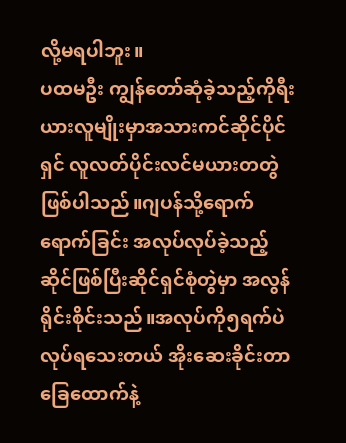လို့မရပါဘူး။
ပထမဦး ကျွန်တော်ဆုံခဲ့သည့်ကိုရီးယားလူမျိုးမှာအသားကင်ဆိုင်ပိုင်ရှင် လူလတ်ပိုင်းလင်မယားတတွဲဖြစ်ပါသည်။ဂျပန်သို့ရောက်ရောက်ခြင်း အလုပ်လုပ်ခဲ့သည့်ဆိုင်ဖြစ်ပြီးဆိုင်ရှင်စုံတွဲမှာ အလွန်ရိုင်းစိုင်းသည်။အလုပ်ကို၅ရက်ပဲလုပ်ရသေးတယ် အိုးဆေးခိုင်းတာခြေထောက်နဲ့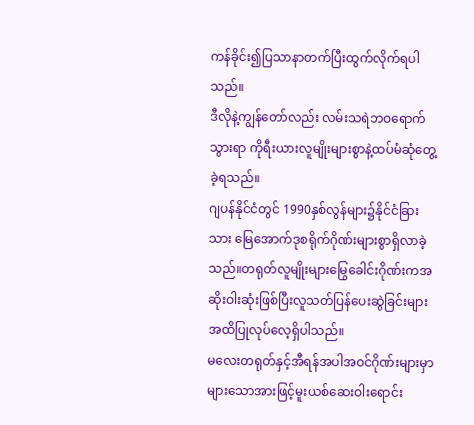ကန်ခိုင်း၍ပြသာနာတက်ပြီးထွက်လိုက်ရပါသည်။
ဒီလိုနဲ့ကျွန်တော်လည်း လမ်းသရဲဘဝရောက်သွားရာ ကိုရီးယားလူမျိုးများစွာနဲ့ထပ်မံဆုံတွေ့ခဲ့ရသည်။
ဂျပန်နိုင်ငံတွင် 1990နှစ်လွန်များ၌နိုင်ငံခြားသား မြေအောက်ဒုစရိုက်ဂိုဏ်းများစွာရှိလာခဲ့သည်။တရုတ်လူမျိုးများမြွေခေါင်းဂိုဏ်းကအဆိုးဝါးဆုံးဖြစ်ပြီးလူသတ်ပြန်ပေးဆွဲခြင်းများအထိပြုလုပ်လေ့ရှိပါသည်။
မလေးတရုတ်နှင့်အီရန်အပါအဝင်ဂိုဏ်းများမှာများသောအားဖြင့်မူးယစ်ဆေးဝါးရောင်း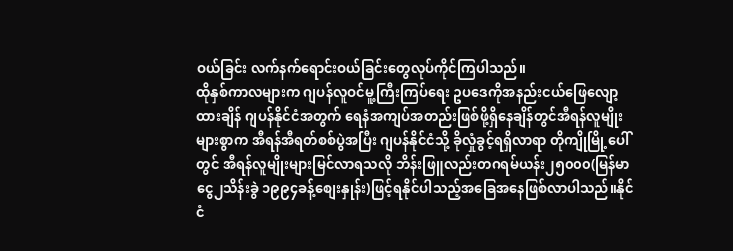ဝယ်ခြင်း လက်နက်ရောင်းဝယ်ခြင်းတွေလုပ်ကိုင်ကြပါသည်။
ထိုနှစ်ကာလများက ဂျပန်လူဝင်မူ့ကြီးကြပ်ရေး ဥပဒေကိုအနည်းငယ်ဖြေလျော့ထားချိန် ဂျပန်နိုင်ငံအတွက် ရေနံအကျပ်အတည်းဖြစ်ဖို့ရှိနေချိန်တွင်အီရန်လူမျိုးများစွာက အီရန်အီရတ်စစ်ပွဲအပြီး ဂျပန်နိုင်ငံသို့ ခိုလှုံခွင့်ရရှိလာရာ တိုကျိုမြို့ပေါ်တွင် အီရန်လူမျိုးများမြင်လာရသလို ဘိန်းဖြူလည်းတဂရမ်ယန်း၂၅၀၀၀(မြန်မာငွေ၂သိန်းခွဲ ၁၉၉၄ခန့်စျေးနှုန်း)ဖြင့်ရနိုင်ပါသည့်အခြေအနေဖြစ်လာပါသည်။နိုင်ငံ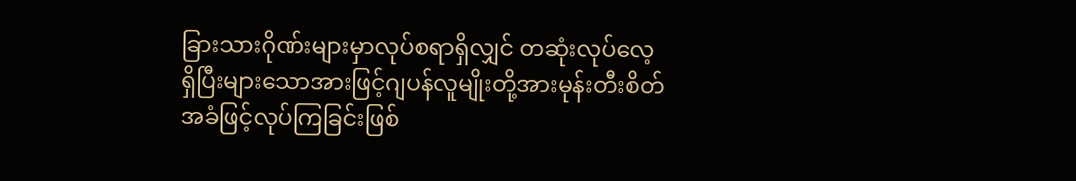ခြားသားဂိုဏ်းများမှာလုပ်စရာရှိလျှင် တဆုံးလုပ်လေ့ရှိပြီးများသောအားဖြင့်ဂျပန်လူမျိုးတို့အားမုန်းတီးစိတ်အခံဖြင့်လုပ်ကြခြင်းဖြစ်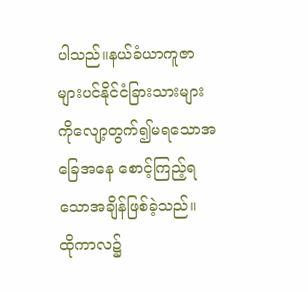ပါသည်။နယ်ခံယာကူဇာများပင်နိုင်ငံခြားသားများကိုလျော့တွက်၍မရသောအခြေအနေ စောင့်ကြည့်ရသောအချိန်ဖြစ်ခဲ့သည်။
ထိုကာလ၌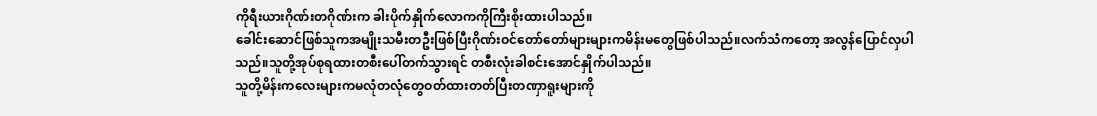ကိုရီးယားဂိုဏ်းတဂိုဏ်းက ခါးပိုက်နှိုက်လောကကိုကြီးစိုးထားပါသည်။
ခေါင်းဆောင်ဖြစ်သူကအမျိုးသမီးတဦးဖြစ်ပြီးဂိုဏ်းဝင်တော်တော်များများကမိန်းမတွေဖြစ်ပါသည်။လက်သံကတော့ အလွန်ပြောင်လှပါသည်။သူတို့အုပ်စုရထားတစီးပေါ်တက်သွားရင် တစီးလုံးခါစင်းအောင်နှိုက်ပါသည်။
သူတို့မိန်းကလေးများကမလုံတလုံတွေဝတ်ထားတတ်ပြီးတဏှာရူးများကို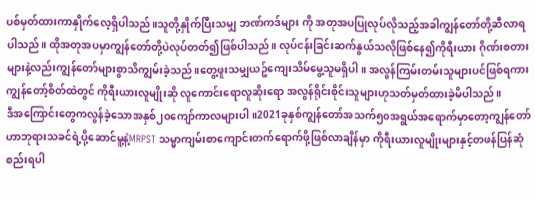ပစ်မှတ်ထားကာနှိုက်လေ့ရှိပါသည်။သူတို့နှိုက်ပြီးသမျှ ဘဏ်ကဒ်များ ကို အတုအပပြုလုပ်လိုသည့်အခါကျွန်တော်တို့ဆီလာရပါသည်။ ထိုအတုအပမှာကျွန်တော်တို့ပဲလုပ်တတ်၍ဖြစ်ပါသည်။ လုပ်ငန်းခြင်းဆက်နွယ်သလိုဖြစ်နေ၍ကိုရီးယား ဂိုဏ်းစတားများနဲ့လည်းကျွန်တော်များစွာသိကျွမ်းခဲ့သည်။တွေ့ဖူးသမျှယဥ်ကျေးသိမ်မွေ့သူမရှိပါ။ အလွန်ကြမ်းတမ်းသူများပင်ဖြစ်ရကား ကျွန်တော့်စိတ်ထဲတွင် ကိုရီးယားလူမျိုးဆို လူကောင်းရောလူဆိုးရော အလွန်ရိုင်းစိုင်းသူများဟုသတ်မှတ်ထားခဲ့မိပါသည်။
ဒီအကြောင်းတွေကလွန်ခဲ့သောအနှစ်၂၀ကျော်ကာလများပါ။2021ခုနှစ်ကျွန်တော်အသက်၅၀အရွယ်အရောက်မှာတော့ကျွန်တော်ဟာဘုရားသခင်ရဲ့ပို့ဆောင်မူ့နဲ့MRPST သမ္မာကျမ်းစာကျောင်းတက်ရောက်ဖို့ဖြစ်လာချိန်မှာ ကိုရီးယားလူမျိုးများနှင့်တဖန်ပြန်ဆုံစည်းရပါ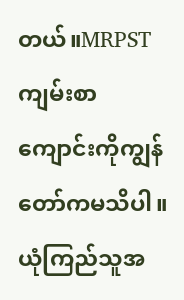တယ်။MRPSTကျမ်းစာကျောင်းကိုကျွန်တော်ကမသိပါ။ယုံကြည်သူအ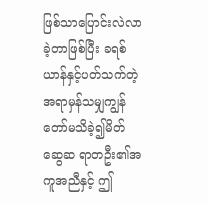ဖြစ်သာပြောင်းလဲလာခဲ့တာဖြစ်ပြီး ခရစ်ယာန်နှင့်ပတ်သက်တဲ့အရာမှန်သမျှကျွန်တော်မသိခဲ့၍မိတ်ဆွေဆ ရာတဦး၏အကူအညီနှင့် ဤ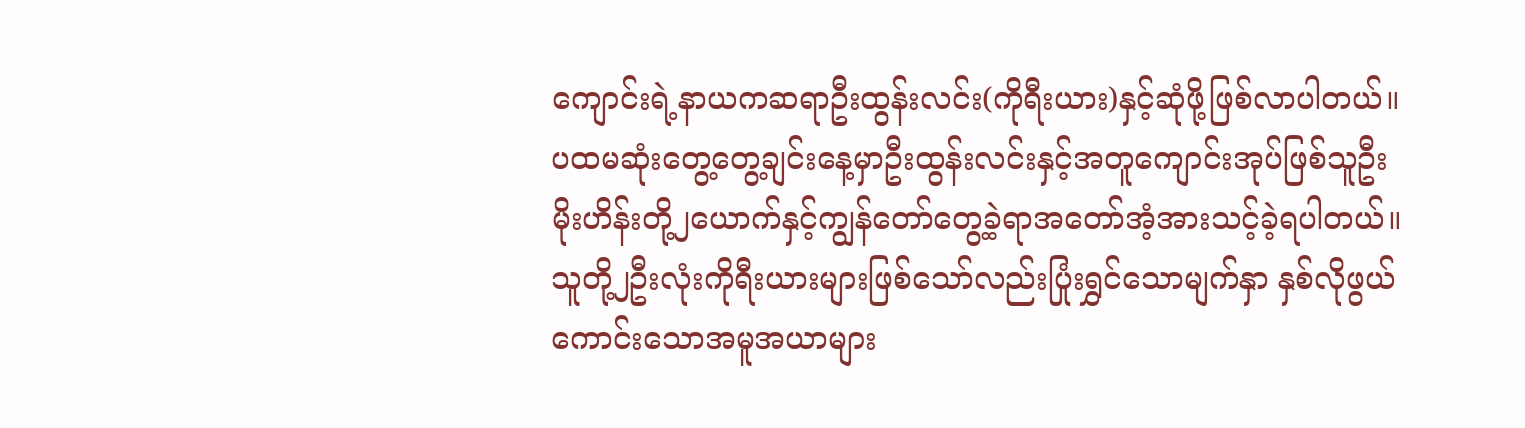ကျောင်းရဲ့နာယကဆရာဦးထွန်းလင်း(ကိုရီးယား)နှင့်ဆုံဖို့ဖြစ်လာပါတယ်။
ပထမဆုံးတွေ့တွေ့ချင်းနေ့မှာဦးထွန်းလင်းနှင့်အတူကျောင်းအုပ်ဖြစ်သူဦးမိုးဟိန်းတို့၂ယောက်နှင့်ကျွန်တော်တွေ့ခဲ့ရာအတော်အံ့အားသင့်ခဲ့ရပါတယ်။သူတို့၂ဦးလုံးကိုရီးယားများဖြစ်သော်လည်းပြုံးရွှင်သောမျက်နှာ နှစ်လိုဖွယ်ကောင်းသောအမူအယာများ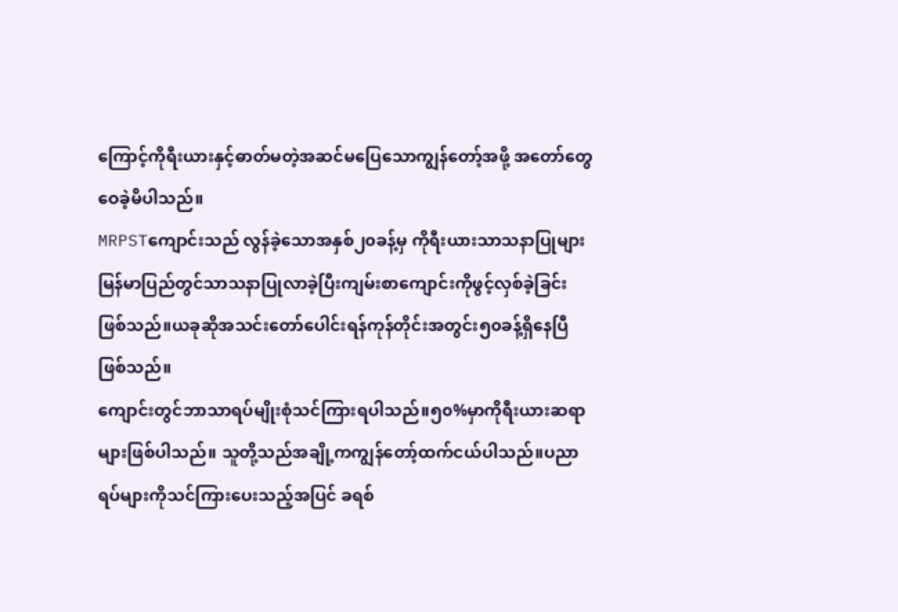ကြောင့်ကိုရီးယားနှင့်ဓာတ်မတဲ့အဆင်မပြေသောကျွန်တော့်အဖို့ အတော်တွေဝေခဲ့မိပါသည်။
MRPSTကျောင်းသည် လွန်ခဲ့သောအနှစ်၂၀ခန့်မှ ကိုရီးယားသာသနာပြုများမြန်မာပြည်တွင်သာသနာပြုလာခဲ့ပြီးကျမ်းစာကျောင်းကိုဖွင့်လှစ်ခဲ့ခြင်းဖြစ်သည်။ယခုဆိုအသင်းတော်ပေါင်းရန်ကုန်တိုင်းအတွင်း၅၀ခန့်ရှိနေပြီဖြစ်သည်။
ကျောင်းတွင်ဘာသာရပ်မျိုးစုံသင်ကြားရပါသည်။၅၀%မှာကိုရီးယားဆရာများဖြစ်ပါသည်။ သူတို့သည်အချို့ကကျွန်တော့်ထက်ငယ်ပါသည်။ပညာရပ်များကိုသင်ကြားပေးသည့်အပြင် ခရစ်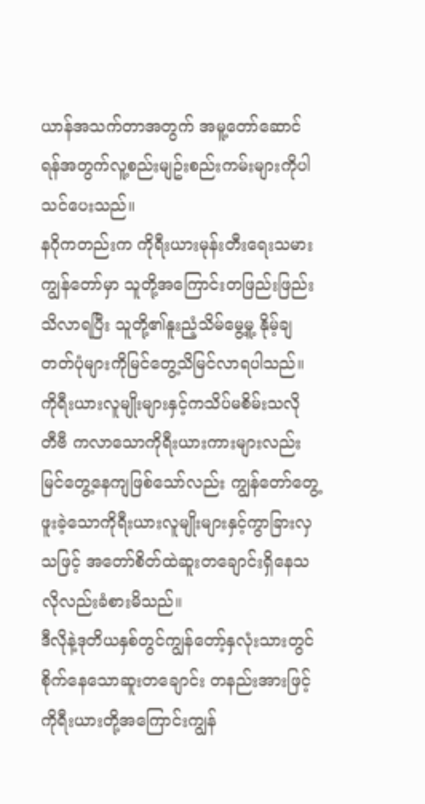ယာန်အသက်တာအတွက် အမူ့တော်ဆောင်ရန်အတွက်လူ့စည်းမျဥ်းစည်းကမ်းများကိုပါ သင်ပေးသည်။
နဂိုကတည်းက ကိုရီးယားမုန်းတီးရေးသမားကျွန်တော်မှာ သူတို့အကြောင်းတဖြည်းဖြည်းသိလာရပြီး သူတို့၏နူးညံ့သိမ်မွေ့မူ့ နိုမ့်ချတတ်ပုံများကိုမြင်တွေ့သိမြင်လာရပါသည်။ ကိုရီးယားလူမျိုးများနှင့်ကသိပ်မစိမ်းသလို တီဗီ ကလာသောကိုရီးယားကားများလည်းမြင်တွေ့နေကျဖြစ်သော်လည်း ကျွန်တော်တွေ့ဖူးခဲ့သောကိုရီးယားလူမျိုးများနှင့်ကွာခြားလှသဖြင့် အတော်စိတ်ထဲဆူးတချောင်းရှိနေသလိုလည်းခံစားမိသည်။
ဒီလိုနဲ့ဒုတိယနှစ်တွင်ကျွန်တော့်နှလုံးသားတွင်စိုက်နေသောဆူးတချောင်း တနည်းအားဖြင့်ကိုရီးယားတို့အကြောင်းကျွန်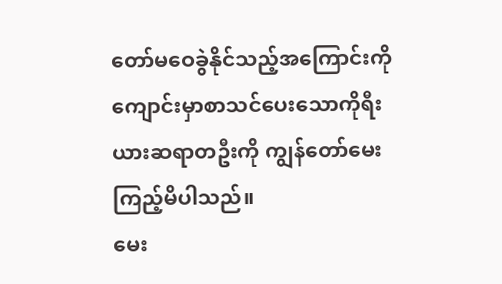တော်မဝေခွဲနိုင်သည့်အကြောင်းကို ကျောင်းမှာစာသင်ပေးသောကိုရီးယားဆရာတဦးကို ကျွန်တော်မေးကြည့်မိပါသည်။
မေး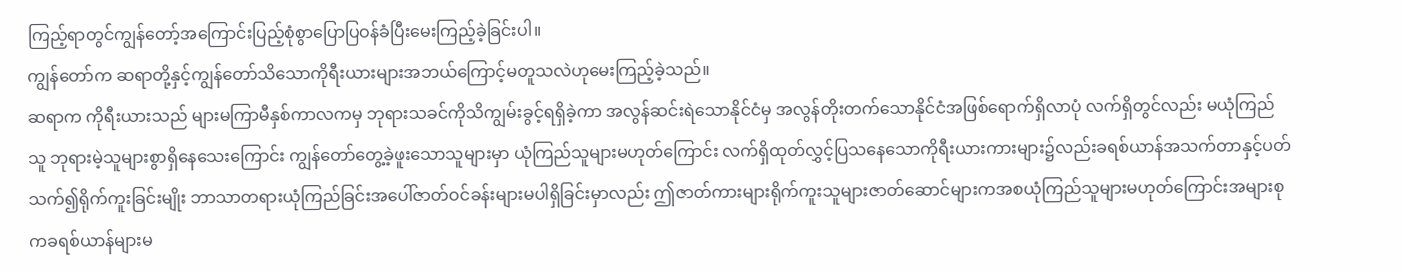ကြည့်ရာတွင်ကျွန်တော့်အကြောင်းပြည့်စုံစွာပြောပြဝန်ခံပြီးမေးကြည့်ခဲ့ခြင်းပါ။
ကျွန်တော်က ဆရာတို့နှင့်ကျွန်တော်သိသောကိုရီးယားများအဘယ်ကြောင့်မတူသလဲဟုမေးကြည့်ခဲ့သည်။
ဆရာက ကိုရီးယားသည် များမကြာမီနှစ်ကာလကမှ ဘုရားသခင်ကိုသိကျွမ်းခွင့်ရရှိခဲ့ကာ အလွန်ဆင်းရဲသောနိုင်ငံမှ အလွန်တိုးတက်သောနိုင်ငံအဖြစ်ရောက်ရှိလာပုံ လက်ရှိတွင်လည်း မယုံကြည်သူ ဘုရားမဲ့သူများစွာရှိနေသေးကြောင်း ကျွန်တော်တွေ့ခဲ့ဖူးသောသူများမှာ ယုံကြည်သူများမဟုတ်ကြောင်း လက်ရှိထုတ်လွှင့်ပြသနေသောကိုရီးယားကားများ၌လည်းခရစ်ယာန်အသက်တာနှင့်ပတ်သက်၍ရိုက်ကူးခြင်းမျိုး ဘာသာတရားယုံကြည်ခြင်းအပေါ်ဇာတ်ဝင်ခန်းများမပါရှိခြင်းမှာလည်း ဤဇာတ်ကားများရိုက်ကူးသူများဇာတ်ဆောင်များကအစယုံကြည်သူများမဟုတ်ကြောင်းအများစုကခရစ်ယာန်များမ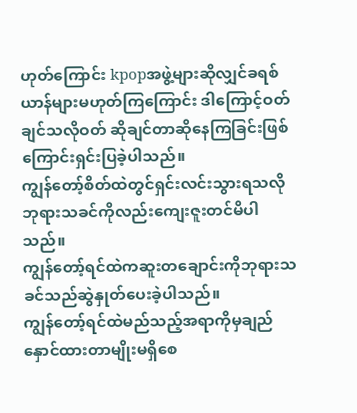ဟုတ်ကြောင်း kpopအဖွဲ့များဆိုလျှင်ခရစ်ယာန်များမဟုတ်ကြကြောင်း ဒါကြောင့်ဝတ်ချင်သလိုဝတ် ဆိုချင်တာဆိုနေကြခြင်းဖြစ်ကြောင်းရှင်းပြခဲ့ပါသည်။
ကျွန်တော့်စိတ်ထဲတွင်ရှင်းလင်းသွားရသလိုဘုရားသခင်ကိုလည်းကျေးဇူးတင်မိပါသည်။
ကျွန်တော့်ရင်ထဲကဆူးတချောင်းကိုဘုရားသခင်သည်ဆွဲနှုတ်ပေးခဲ့ပါသည်။
ကျွန်တော့်ရင်ထဲမည်သည့်အရာကိုမှချည်နှောင်ထားတာမျိုးမရှိစေ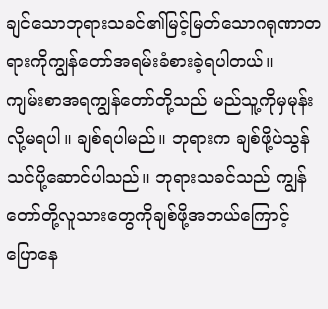ချင်သောဘုရားသခင်၏မြင့်မြတ်သောဂရုဏာတရားကိုကျွန်တော်အရမ်းခံစားခဲ့ရပါတယ်။
ကျမ်းစာအရကျွန်တော်တို့သည် မည်သူ့ကိုမှမုန်းလို့မရပါ။ ချစ်ရပါမည်။ ဘုရားက ချစ်ဖို့ပဲသွန်သင်ပို့ဆောင်ပါသည်။ ဘုရားသခင်သည် ကျွန်တော်တို့လူသားတွေကိုချစ်ဖို့အဘယ်ကြောင့် ပြောနေ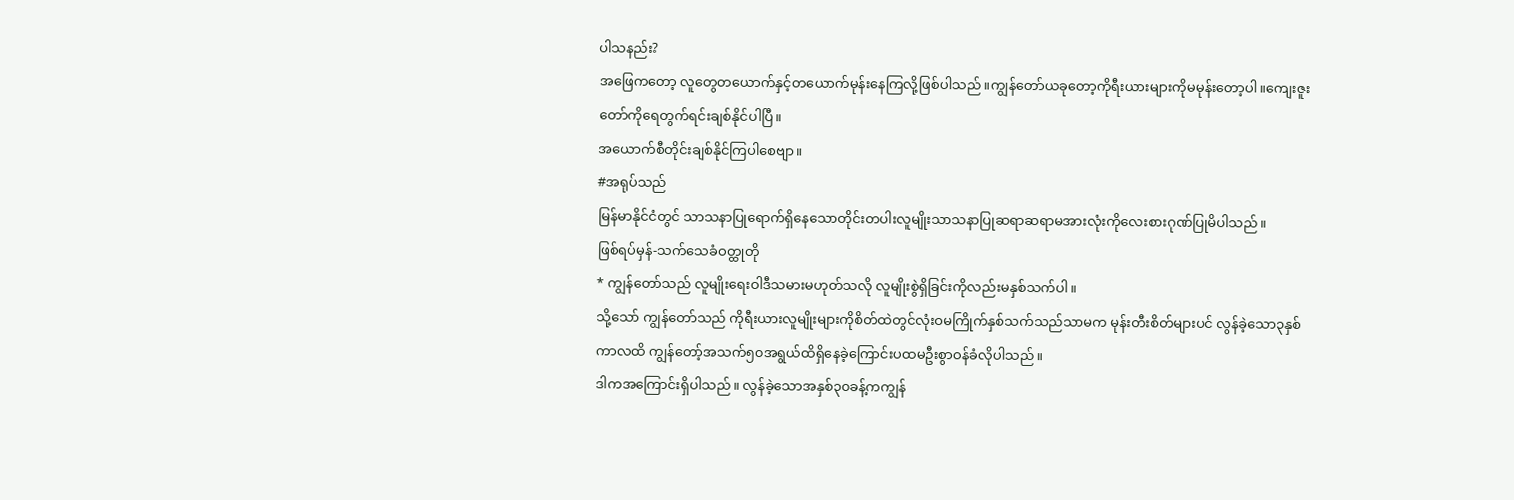ပါသနည်း?
အဖြေကတော့ လူတွေတယောက်နှင့်တယောက်မုန်းနေကြလို့ဖြစ်ပါသည်။ကျွန်တော်ယခုတော့ကိုရီးယားများကိုမမုန်းတော့ပါ။ကျေးဇူးတော်ကိုရေတွက်ရင်းချစ်နိုင်ပါပြီ။
အယောက်စီတိုင်းချစ်နိုင်ကြပါစေဗျာ။
#အရုပ်သည်
မြန်မာနိုင်ငံတွင် သာသနာပြုရောက်ရှိနေသောတိုင်းတပါးလူမျိုးသာသနာပြုဆရာဆရာမအားလုံးကိုလေးစားဂုဏ်ပြုမိပါသည်။
ဖြစ်ရပ်မှန်-သက်သေခံဝတ္ထုတို
* ကျွန်တော်သည် လူမျိုးရေးဝါဒီသမားမဟုတ်သလို လူမျိုးစွဲရှိခြင်းကိုလည်းမနှစ်သက်ပါ။
သို့သော် ကျွန်တော်သည် ကိုရီးယားလူမျိုးများကိုစိတ်ထဲတွင်လုံးဝမကြိုက်နှစ်သက်သည်သာမက မုန်းတီးစိတ်များပင် လွန်ခဲ့သော၃နှစ်ကာလထိ ကျွန်တော့်အသက်၅၀အရွယ်ထိရှိနေခဲ့ကြောင်းပထမဦးစွာဝန်ခံလိုပါသည်။
ဒါကအကြောင်းရှိပါသည်။ လွန်ခဲ့သောအနှစ်၃၀ခန့်ကကျွန်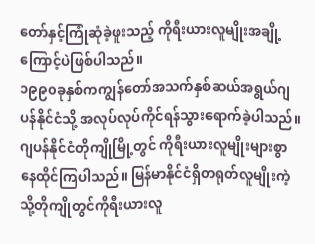တော်နှင့်ကြုံဆုံခဲ့ဖူးသည့် ကိုရီးယားလူမျိုးအချို့ကြောင့်ပဲဖြစ်ပါသည်။
၁၉၉၀ခုနှစ်ကကျွန်တော်အသက်နှစ်ဆယ်အရွယ်ဂျပန်နိုင်ငံသို့ အလုပ်လုပ်ကိုင်ရန်သွားရောက်ခဲ့ပါသည်။
ဂျပန်နိုင်ငံတိုကျိုမြို့တွင် ကိုရီးယားလူမျိုးများစွာနေထိုင်ကြပါသည်။ မြန်မာနိုင်ငံရှိတရုတ်လူမျိုးကဲ့သို့တိုကျိုတွင်ကိုရီးယားလူ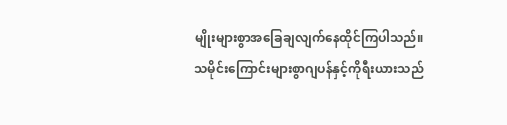မျိုးများစွာအခြေချလျက်နေထိုင်ကြပါသည်။
သမိုင်းကြောင်းများစွာဂျပန်နှင့်ကိုရီးယားသည်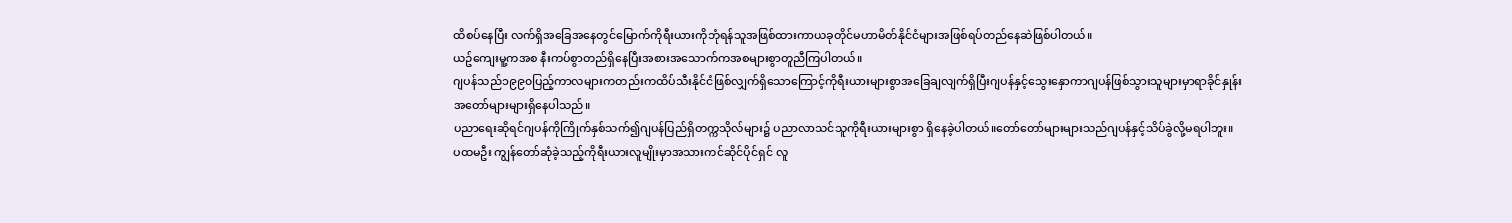ထိစပ်နေပြီး လက်ရှိအခြေအနေတွင်မြောက်ကိုရီးယားကိုဘုံရန်သူအဖြစ်ထားကာယခုတိုင်မဟာမိတ်နိုင်ငံများအဖြစ်ရပ်တည်နေဆဲဖြစ်ပါတယ်။
ယဥ်ကျေးမူ့ကအစ နီးကပ်စွာတည်ရှိနေပြီးအစားအသောက်ကအစများစွာတူညီကြပါတယ်။
ဂျပန်သည်၁၉၉၀ပြည့်ကာလများကတည်းကထိပ်သီးနိုင်ငံဖြစ်လျှက်ရှိသောကြောင့်ကိုရီးယားများစွာအခြေချလျက်ရှိပြီးဂျပန်နှင့်သွေးနှောကာဂျပန်ဖြစ်သွားသူများမှာရာခိုင်နှုန်းအတော်များများရှိနေပါသည်။
ပညာရေးဆိုရင်ဂျပန်ကိုကြိုက်နှစ်သက်၍ဂျပန်ပြည်ရှိတက္ကသိုလ်များ၌ ပညာလာသင်သူကိုရီးယားများစွာ ရှိနေခဲ့ပါတယ်။တော်တော်များများသည်ဂျပန်နှင့်သိပ်ခွဲလို့မရပါဘူး။
ပထမဦး ကျွန်တော်ဆုံခဲ့သည့်ကိုရီးယားလူမျိုးမှာအသားကင်ဆိုင်ပိုင်ရှင် လူ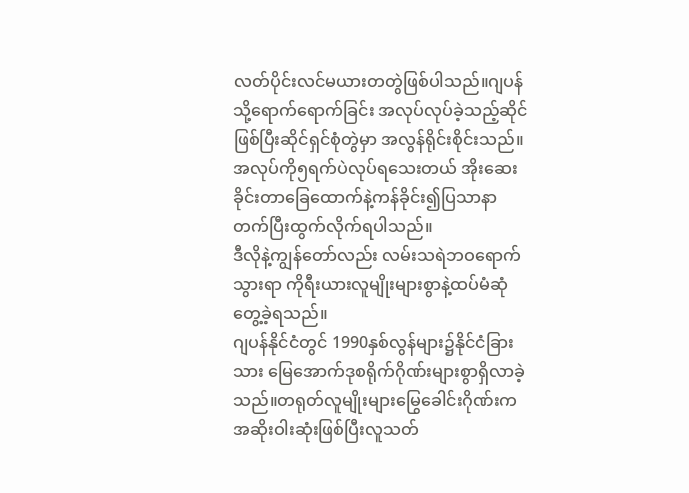လတ်ပိုင်းလင်မယားတတွဲဖြစ်ပါသည်။ဂျပန်သို့ရောက်ရောက်ခြင်း အလုပ်လုပ်ခဲ့သည့်ဆိုင်ဖြစ်ပြီးဆိုင်ရှင်စုံတွဲမှာ အလွန်ရိုင်းစိုင်းသည်။အလုပ်ကို၅ရက်ပဲလုပ်ရသေးတယ် အိုးဆေးခိုင်းတာခြေထောက်နဲ့ကန်ခိုင်း၍ပြသာနာတက်ပြီးထွက်လိုက်ရပါသည်။
ဒီလိုနဲ့ကျွန်တော်လည်း လမ်းသရဲဘဝရောက်သွားရာ ကိုရီးယားလူမျိုးများစွာနဲ့ထပ်မံဆုံတွေ့ခဲ့ရသည်။
ဂျပန်နိုင်ငံတွင် 1990နှစ်လွန်များ၌နိုင်ငံခြားသား မြေအောက်ဒုစရိုက်ဂိုဏ်းများစွာရှိလာခဲ့သည်။တရုတ်လူမျိုးများမြွေခေါင်းဂိုဏ်းကအဆိုးဝါးဆုံးဖြစ်ပြီးလူသတ်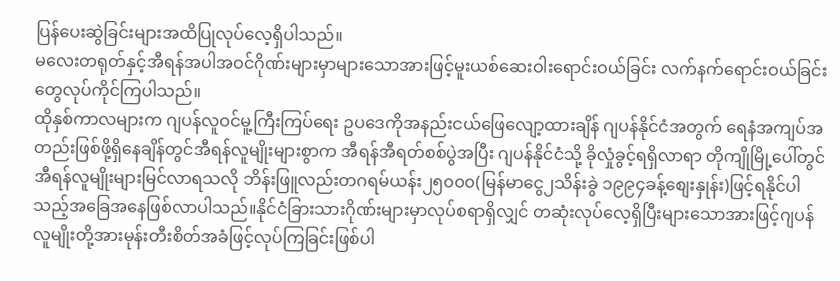ပြန်ပေးဆွဲခြင်းများအထိပြုလုပ်လေ့ရှိပါသည်။
မလေးတရုတ်နှင့်အီရန်အပါအဝင်ဂိုဏ်းများမှာများသောအားဖြင့်မူးယစ်ဆေးဝါးရောင်းဝယ်ခြင်း လက်နက်ရောင်းဝယ်ခြင်းတွေလုပ်ကိုင်ကြပါသည်။
ထိုနှစ်ကာလများက ဂျပန်လူဝင်မူ့ကြီးကြပ်ရေး ဥပဒေကိုအနည်းငယ်ဖြေလျော့ထားချိန် ဂျပန်နိုင်ငံအတွက် ရေနံအကျပ်အတည်းဖြစ်ဖို့ရှိနေချိန်တွင်အီရန်လူမျိုးများစွာက အီရန်အီရတ်စစ်ပွဲအပြီး ဂျပန်နိုင်ငံသို့ ခိုလှုံခွင့်ရရှိလာရာ တိုကျိုမြို့ပေါ်တွင် အီရန်လူမျိုးများမြင်လာရသလို ဘိန်းဖြူလည်းတဂရမ်ယန်း၂၅၀၀၀(မြန်မာငွေ၂သိန်းခွဲ ၁၉၉၄ခန့်စျေးနှုန်း)ဖြင့်ရနိုင်ပါသည့်အခြေအနေဖြစ်လာပါသည်။နိုင်ငံခြားသားဂိုဏ်းများမှာလုပ်စရာရှိလျှင် တဆုံးလုပ်လေ့ရှိပြီးများသောအားဖြင့်ဂျပန်လူမျိုးတို့အားမုန်းတီးစိတ်အခံဖြင့်လုပ်ကြခြင်းဖြစ်ပါ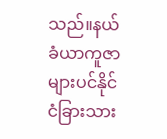သည်။နယ်ခံယာကူဇာများပင်နိုင်ငံခြားသား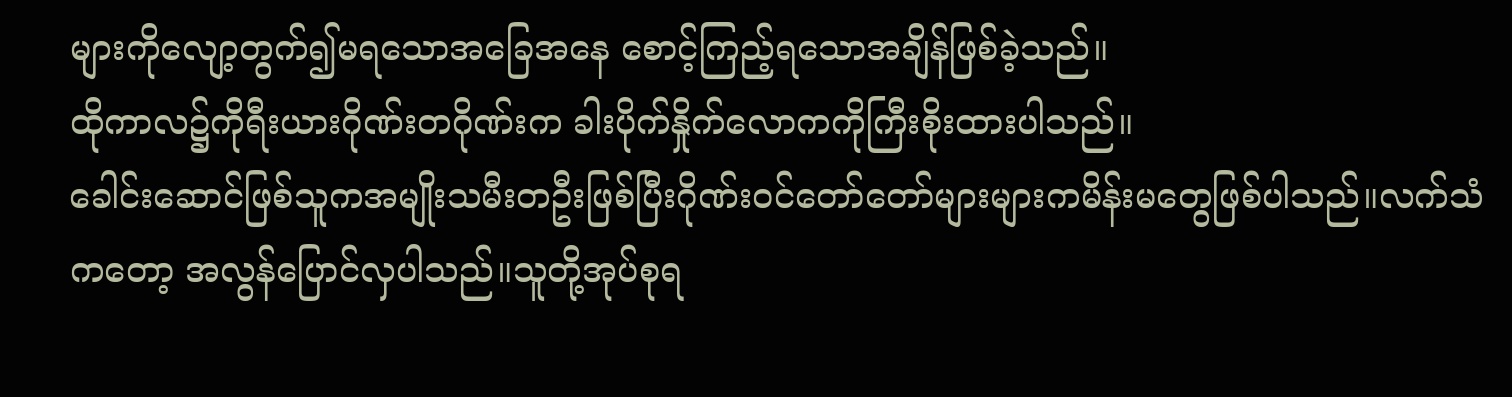များကိုလျော့တွက်၍မရသောအခြေအနေ စောင့်ကြည့်ရသောအချိန်ဖြစ်ခဲ့သည်။
ထိုကာလ၌ကိုရီးယားဂိုဏ်းတဂိုဏ်းက ခါးပိုက်နှိုက်လောကကိုကြီးစိုးထားပါသည်။
ခေါင်းဆောင်ဖြစ်သူကအမျိုးသမီးတဦးဖြစ်ပြီးဂိုဏ်းဝင်တော်တော်များများကမိန်းမတွေဖြစ်ပါသည်။လက်သံကတော့ အလွန်ပြောင်လှပါသည်။သူတို့အုပ်စုရ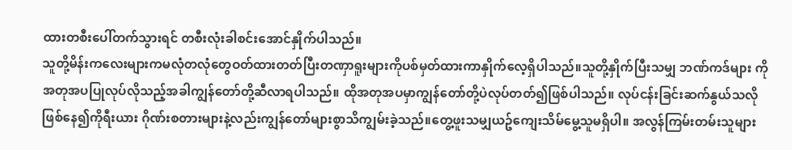ထားတစီးပေါ်တက်သွားရင် တစီးလုံးခါစင်းအောင်နှိုက်ပါသည်။
သူတို့မိန်းကလေးများကမလုံတလုံတွေဝတ်ထားတတ်ပြီးတဏှာရူးများကိုပစ်မှတ်ထားကာနှိုက်လေ့ရှိပါသည်။သူတို့နှိုက်ပြီးသမျှ ဘဏ်ကဒ်များ ကို အတုအပပြုလုပ်လိုသည့်အခါကျွန်တော်တို့ဆီလာရပါသည်။ ထိုအတုအပမှာကျွန်တော်တို့ပဲလုပ်တတ်၍ဖြစ်ပါသည်။ လုပ်ငန်းခြင်းဆက်နွယ်သလိုဖြစ်နေ၍ကိုရီးယား ဂိုဏ်းစတားများနဲ့လည်းကျွန်တော်များစွာသိကျွမ်းခဲ့သည်။တွေ့ဖူးသမျှယဥ်ကျေးသိမ်မွေ့သူမရှိပါ။ အလွန်ကြမ်းတမ်းသူများ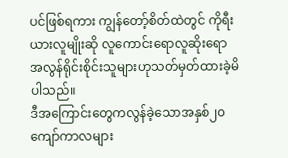ပင်ဖြစ်ရကား ကျွန်တော့်စိတ်ထဲတွင် ကိုရီးယားလူမျိုးဆို လူကောင်းရောလူဆိုးရော အလွန်ရိုင်းစိုင်းသူများဟုသတ်မှတ်ထားခဲ့မိပါသည်။
ဒီအကြောင်းတွေကလွန်ခဲ့သောအနှစ်၂၀ကျော်ကာလများ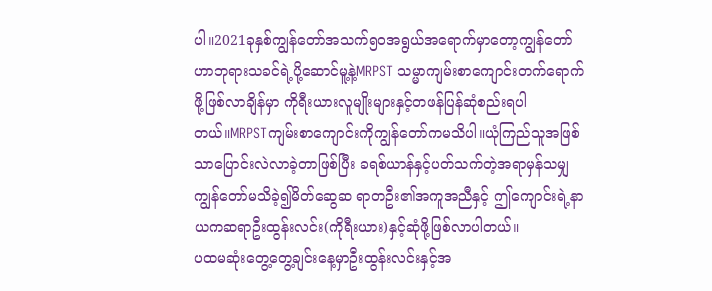ပါ။2021ခုနှစ်ကျွန်တော်အသက်၅၀အရွယ်အရောက်မှာတော့ကျွန်တော်ဟာဘုရားသခင်ရဲ့ပို့ဆောင်မူ့နဲ့MRPST သမ္မာကျမ်းစာကျောင်းတက်ရောက်ဖို့ဖြစ်လာချိန်မှာ ကိုရီးယားလူမျိုးများနှင့်တဖန်ပြန်ဆုံစည်းရပါတယ်။MRPSTကျမ်းစာကျောင်းကိုကျွန်တော်ကမသိပါ။ယုံကြည်သူအဖြစ်သာပြောင်းလဲလာခဲ့တာဖြစ်ပြီး ခရစ်ယာန်နှင့်ပတ်သက်တဲ့အရာမှန်သမျှကျွန်တော်မသိခဲ့၍မိတ်ဆွေဆ ရာတဦး၏အကူအညီနှင့် ဤကျောင်းရဲ့နာယကဆရာဦးထွန်းလင်း(ကိုရီးယား)နှင့်ဆုံဖို့ဖြစ်လာပါတယ်။
ပထမဆုံးတွေ့တွေ့ချင်းနေ့မှာဦးထွန်းလင်းနှင့်အ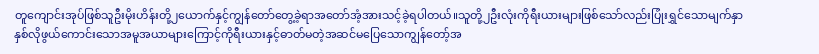တူကျောင်းအုပ်ဖြစ်သူဦးမိုးဟိန်းတို့၂ယောက်နှင့်ကျွန်တော်တွေ့ခဲ့ရာအတော်အံ့အားသင့်ခဲ့ရပါတယ်။သူတို့၂ဦးလုံးကိုရီးယားများဖြစ်သော်လည်းပြုံးရွှင်သောမျက်နှာ နှစ်လိုဖွယ်ကောင်းသောအမူအယာများကြောင့်ကိုရီးယားနှင့်ဓာတ်မတဲ့အဆင်မပြေသောကျွန်တော့်အ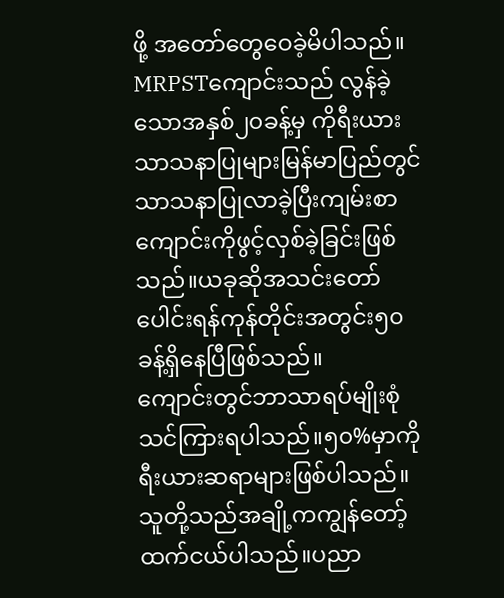ဖို့ အတော်တွေဝေခဲ့မိပါသည်။
MRPSTကျောင်းသည် လွန်ခဲ့သောအနှစ်၂၀ခန့်မှ ကိုရီးယားသာသနာပြုများမြန်မာပြည်တွင်သာသနာပြုလာခဲ့ပြီးကျမ်းစာကျောင်းကိုဖွင့်လှစ်ခဲ့ခြင်းဖြစ်သည်။ယခုဆိုအသင်းတော်ပေါင်းရန်ကုန်တိုင်းအတွင်း၅၀ခန့်ရှိနေပြီဖြစ်သည်။
ကျောင်းတွင်ဘာသာရပ်မျိုးစုံသင်ကြားရပါသည်။၅၀%မှာကိုရီးယားဆရာများဖြစ်ပါသည်။ သူတို့သည်အချို့ကကျွန်တော့်ထက်ငယ်ပါသည်။ပညာ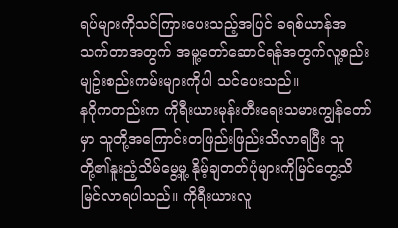ရပ်များကိုသင်ကြားပေးသည့်အပြင် ခရစ်ယာန်အသက်တာအတွက် အမူ့တော်ဆောင်ရန်အတွက်လူ့စည်းမျဥ်းစည်းကမ်းများကိုပါ သင်ပေးသည်။
နဂိုကတည်းက ကိုရီးယားမုန်းတီးရေးသမားကျွန်တော်မှာ သူတို့အကြောင်းတဖြည်းဖြည်းသိလာရပြီး သူတို့၏နူးညံ့သိမ်မွေ့မူ့ နိုမ့်ချတတ်ပုံများကိုမြင်တွေ့သိမြင်လာရပါသည်။ ကိုရီးယားလူ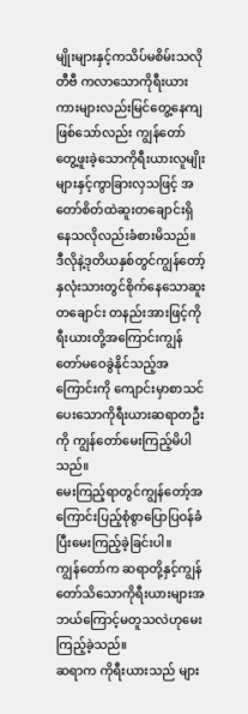မျိုးများနှင့်ကသိပ်မစိမ်းသလို တီဗီ ကလာသောကိုရီးယားကားများလည်းမြင်တွေ့နေကျဖြစ်သော်လည်း ကျွန်တော်တွေ့ဖူးခဲ့သောကိုရီးယားလူမျိုးများနှင့်ကွာခြားလှသဖြင့် အတော်စိတ်ထဲဆူးတချောင်းရှိနေသလိုလည်းခံစားမိသည်။
ဒီလိုနဲ့ဒုတိယနှစ်တွင်ကျွန်တော့်နှလုံးသားတွင်စိုက်နေသောဆူးတချောင်း တနည်းအားဖြင့်ကိုရီးယားတို့အကြောင်းကျွန်တော်မဝေခွဲနိုင်သည့်အကြောင်းကို ကျောင်းမှာစာသင်ပေးသောကိုရီးယားဆရာတဦးကို ကျွန်တော်မေးကြည့်မိပါသည်။
မေးကြည့်ရာတွင်ကျွန်တော့်အကြောင်းပြည့်စုံစွာပြောပြဝန်ခံပြီးမေးကြည့်ခဲ့ခြင်းပါ။
ကျွန်တော်က ဆရာတို့နှင့်ကျွန်တော်သိသောကိုရီးယားများအဘယ်ကြောင့်မတူသလဲဟုမေးကြည့်ခဲ့သည်။
ဆရာက ကိုရီးယားသည် များ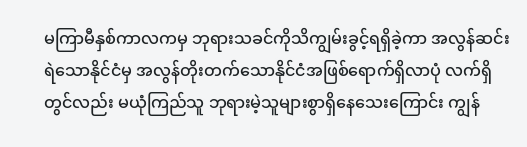မကြာမီနှစ်ကာလကမှ ဘုရားသခင်ကိုသိကျွမ်းခွင့်ရရှိခဲ့ကာ အလွန်ဆင်းရဲသောနိုင်ငံမှ အလွန်တိုးတက်သောနိုင်ငံအဖြစ်ရောက်ရှိလာပုံ လက်ရှိတွင်လည်း မယုံကြည်သူ ဘုရားမဲ့သူများစွာရှိနေသေးကြောင်း ကျွန်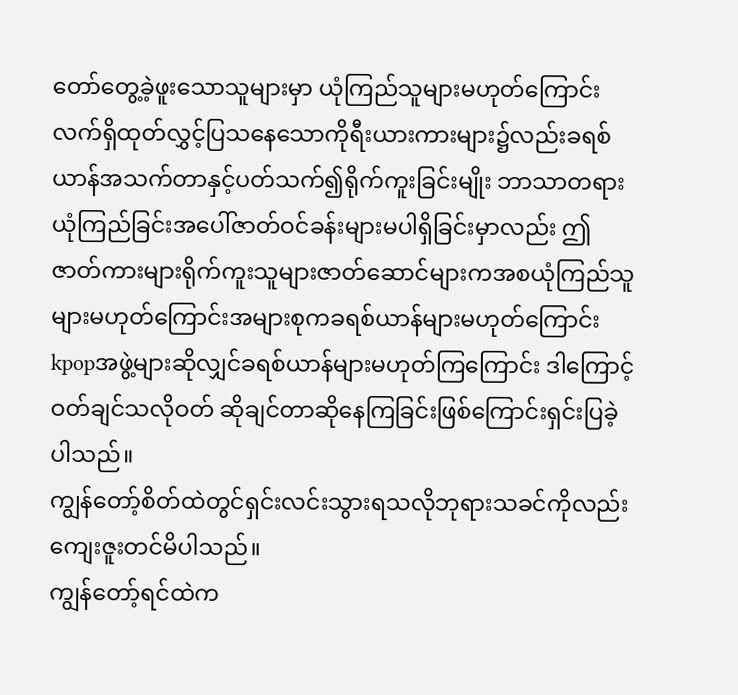တော်တွေ့ခဲ့ဖူးသောသူများမှာ ယုံကြည်သူများမဟုတ်ကြောင်း လက်ရှိထုတ်လွှင့်ပြသနေသောကိုရီးယားကားများ၌လည်းခရစ်ယာန်အသက်တာနှင့်ပတ်သက်၍ရိုက်ကူးခြင်းမျိုး ဘာသာတရားယုံကြည်ခြင်းအပေါ်ဇာတ်ဝင်ခန်းများမပါရှိခြင်းမှာလည်း ဤဇာတ်ကားများရိုက်ကူးသူများဇာတ်ဆောင်များကအစယုံကြည်သူများမဟုတ်ကြောင်းအများစုကခရစ်ယာန်များမဟုတ်ကြောင်း kpopအဖွဲ့များဆိုလျှင်ခရစ်ယာန်များမဟုတ်ကြကြောင်း ဒါကြောင့်ဝတ်ချင်သလိုဝတ် ဆိုချင်တာဆိုနေကြခြင်းဖြစ်ကြောင်းရှင်းပြခဲ့ပါသည်။
ကျွန်တော့်စိတ်ထဲတွင်ရှင်းလင်းသွားရသလိုဘုရားသခင်ကိုလည်းကျေးဇူးတင်မိပါသည်။
ကျွန်တော့်ရင်ထဲက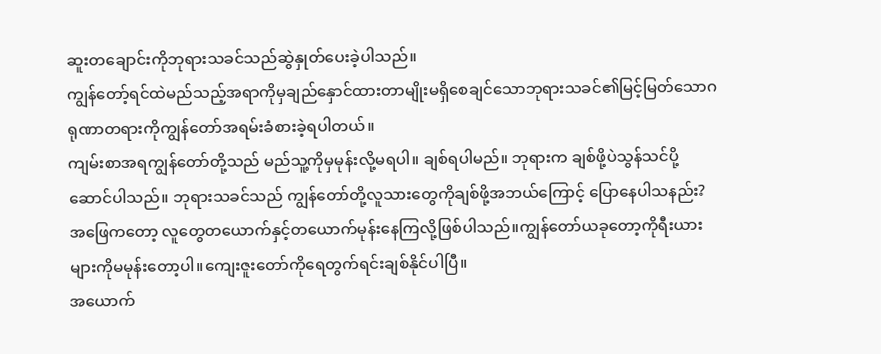ဆူးတချောင်းကိုဘုရားသခင်သည်ဆွဲနှုတ်ပေးခဲ့ပါသည်။
ကျွန်တော့်ရင်ထဲမည်သည့်အရာကိုမှချည်နှောင်ထားတာမျိုးမရှိစေချင်သောဘုရားသခင်၏မြင့်မြတ်သောဂရုဏာတရားကိုကျွန်တော်အရမ်းခံစားခဲ့ရပါတယ်။
ကျမ်းစာအရကျွန်တော်တို့သည် မည်သူ့ကိုမှမုန်းလို့မရပါ။ ချစ်ရပါမည်။ ဘုရားက ချစ်ဖို့ပဲသွန်သင်ပို့ဆောင်ပါသည်။ ဘုရားသခင်သည် ကျွန်တော်တို့လူသားတွေကိုချစ်ဖို့အဘယ်ကြောင့် ပြောနေပါသနည်း?
အဖြေကတော့ လူတွေတယောက်နှင့်တယောက်မုန်းနေကြလို့ဖြစ်ပါသည်။ကျွန်တော်ယခုတော့ကိုရီးယားများကိုမမုန်းတော့ပါ။ကျေးဇူးတော်ကိုရေတွက်ရင်းချစ်နိုင်ပါပြီ။
အယောက်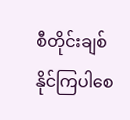စီတိုင်းချစ်နိုင်ကြပါစေ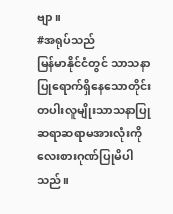ဗျာ။
#အရုပ်သည်
မြန်မာနိုင်ငံတွင် သာသနာပြုရောက်ရှိနေသောတိုင်းတပါးလူမျိုးသာသနာပြုဆရာဆရာမအားလုံးကိုလေးစားဂုဏ်ပြုမိပါသည်။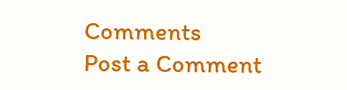Comments
Post a Comment